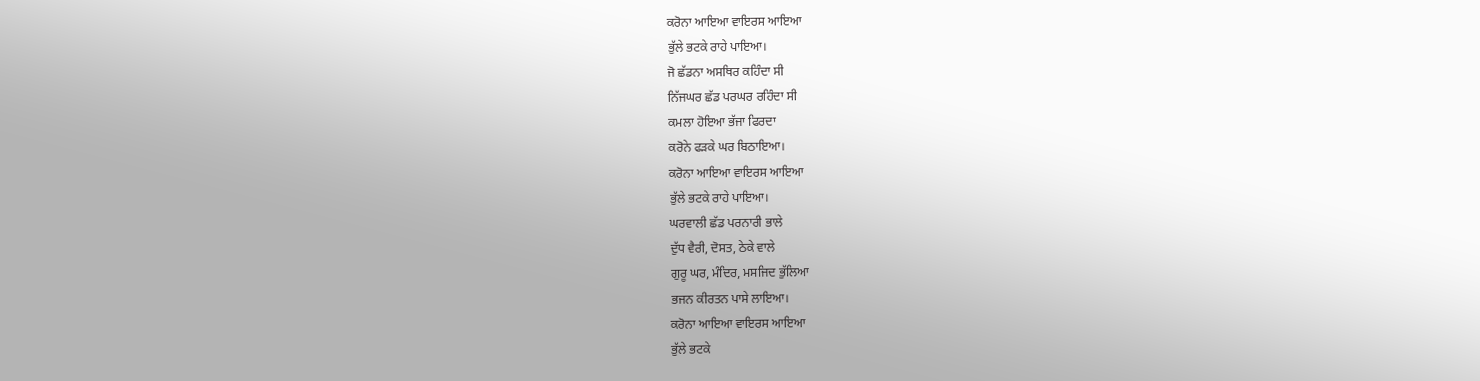ਕਰੋਨਾ ਆਇਆ ਵਾਇਰਸ ਆਇਆ
ਭੁੱਲੇ ਭਟਕੇ ਰਾਹੇ ਪਾਇਆ।
ਜੋ ਛੱਡਨਾ ਅਸਥਿਰ ਕਹਿੰਦਾ ਸੀ
ਨਿੱਜਘਰ ਛੱਡ ਪਰਘਰ ਰਹਿੰਦਾ ਸੀ
ਕਮਲਾ ਹੋਇਆ ਭੱਜਾ ਫਿਰਦਾ
ਕਰੋਨੇ ਫੜਕੇ ਘਰ ਬਿਠਾਇਆ।
ਕਰੋਨਾ ਆਇਆ ਵਾਇਰਸ ਆਇਆ
ਭੁੱਲੇ ਭਟਕੇ ਰਾਹੇ ਪਾਇਆ।
ਘਰਵਾਲੀ ਛੱਡ ਪਰਨਾਰੀ ਭਾਲੇ
ਦੁੱਧ ਵੈਰੀ, ਦੋਸਤ, ਠੇਕੇ ਵਾਲੇ
ਗੁਰੂ ਘਰ, ਮੰਦਿਰ, ਮਸਜਿਦ ਭੁੱਲਿਆ
ਭਜਨ ਕੀਰਤਨ ਪਾਸੇ ਲਾਇਆ।
ਕਰੋਨਾ ਆਇਆ ਵਾਇਰਸ ਆਇਆ
ਭੁੱਲੇ ਭਟਕੇ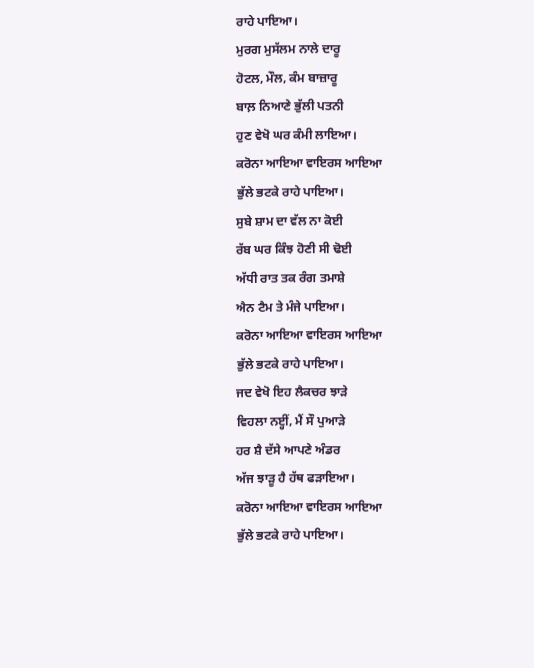ਰਾਹੇ ਪਾਇਆ।
ਮੁਰਗ ਮੁਸੱਲਮ ਨਾਲੇ ਦਾਰੂ
ਹੋਟਲ, ਮੌਲ, ਕੰਮ ਬਾਜ਼ਾਰੂ
ਬਾਲ਼ ਨਿਆਣੇ ਭੁੱਲੀ ਪਤਨੀ
ਹੁਣ ਵੇਖੋ ਘਰ ਕੰਮੀ ਲਾਇਆ।
ਕਰੋਨਾ ਆਇਆ ਵਾਇਰਸ ਆਇਆ
ਭੁੱਲੇ ਭਟਕੇ ਰਾਹੇ ਪਾਇਆ।
ਸੁਬੇ ਸ਼ਾਮ ਦਾ ਵੱਲ ਨਾ ਕੋਈ
ਰੱਬ ਘਰ ਕਿੰਝ ਹੋਣੀ ਸੀ ਢੋਈ
ਅੱਧੀ ਰਾਤ ਤਕ ਰੰਗ ਤਮਾਸ਼ੇ
ਐਨ ਟੈਮ ਤੇ ਮੰਜੇ ਪਾਇਆ।
ਕਰੋਨਾ ਆਇਆ ਵਾਇਰਸ ਆਇਆ
ਭੁੱਲੇ ਭਟਕੇ ਰਾਹੇ ਪਾਇਆ।
ਜਦ ਵੇਖੋ ਇਹ ਲੈਕਚਰ ਝਾੜੇ
ਵਿਹਲਾ ਨੲ੍ਹੀਂ, ਮੈਂ ਸੌ ਪੁਆੜੇ
ਹਰ ਸ਼ੈ ਦੱਸੇ ਆਪਣੇ ਅੰਡਰ
ਅੱਜ ਝਾੜੂ ਹੈ ਹੱਥ ਫੜਾਇਆ।
ਕਰੋਨਾ ਆਇਆ ਵਾਇਰਸ ਆਇਆ
ਭੁੱਲੇ ਭਟਕੇ ਰਾਹੇ ਪਾਇਆ।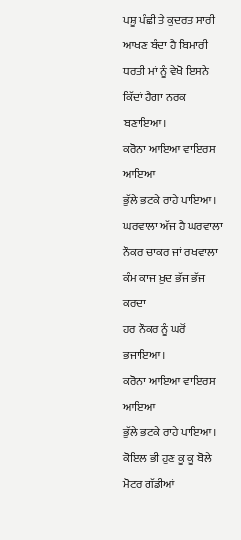ਪਸ਼ੂ ਪੰਛੀ ਤੇ ਕੁਦਰਤ ਸਾਰੀ
ਆਖਣ ਬੰਦਾ ਹੈ ਬਿਮਾਰੀ
ਧਰਤੀ ਮਾਂ ਨੂੰ ਵੇਖੋ ਇਸਨੇ
ਕਿੱਦਾਂ ਹੈਗਾ ਨਰਕ ਬਣਾਇਆ।
ਕਰੋਨਾ ਆਇਆ ਵਾਇਰਸ ਆਇਆ
ਭੁੱਲੇ ਭਟਕੇ ਰਾਹੇ ਪਾਇਆ।
ਘਰਵਾਲਾ ਅੱਜ ਹੈ ਘਰਵਾਲਾ
ਨੌਕਰ ਚਾਕਰ ਜਾਂ ਰਖਵਾਲਾ
ਕੰਮ ਕਾਜ ਖ਼ੁਦ ਭੱਜ ਭੱਜ ਕਰਦਾ
ਹਰ ਨੌਕਰ ਨੂੰ ਘਰੋਂ ਭਜਾਇਆ।
ਕਰੋਨਾ ਆਇਆ ਵਾਇਰਸ ਆਇਆ
ਭੁੱਲੇ ਭਟਕੇ ਰਾਹੇ ਪਾਇਆ।
ਕੋਇਲ ਭੀ ਹੁਣ ਕੂ ਕੂ ਬੋਲੇ
ਮੋਟਰ ਗੱਡੀਆਂ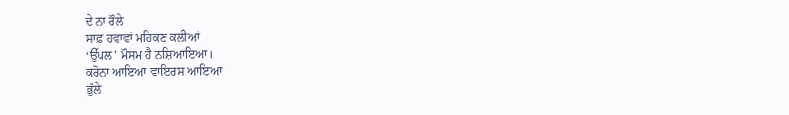ਦੇ ਨਾ ਰੌਲੇ
ਸਾਫ਼ ਹਵਾਵਾਂ ਮਹਿਕਣ ਕਲੀਆਂ
‘ਉੱਪਲ’ ਮੌਸਮ ਹੈ ਨਸ਼ਿਆਇਆ।
ਕਰੋਨਾ ਆਇਆ ਵਾਇਰਸ ਆਇਆ
ਭੁੱਲੇ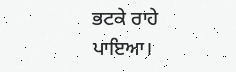ਭਟਕੇ ਰਾਹੇ ਪਾਇਆ।